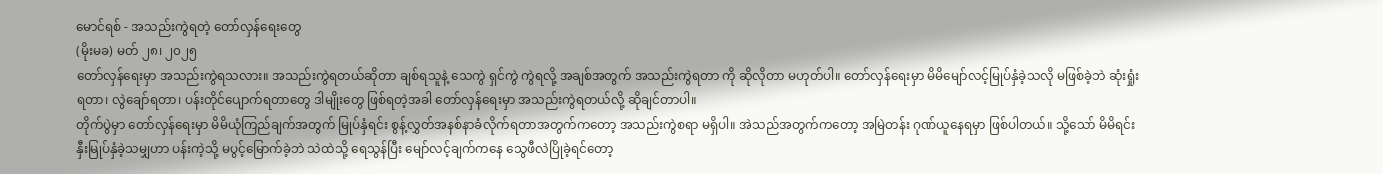မောင်ရစ် - အသည်းကွဲရတဲ့ တော်လှန်ရေးတွေ
(မိုးမခ) မတ် ၂၈၊ ၂၀၂၅
တော်လှန်ရေးမှာ အသည်းကွဲရသလား။ အသည်းကွဲရတယ်ဆိုတာ ချစ်ရသူနဲ့ သေကွဲ ရှင်ကွဲ ကွဲရလို့ အချစ်အတွက် အသည်းကွဲရတာ ကို ဆိုလိုတာ မဟုတ်ပါ။ တော်လှန်ရေးမှာ မိမိမျော်လင့်မြုပ်နှံခဲ့သလို မဖြစ်ခဲ့ဘဲ ဆုံးရှုံးရတာ၊ လွဲချော်ရတာ၊ ပန်းတိုင်ပျောက်ရတာတွေ ဒါမျိုးတွေ ဖြစ်ရတဲ့အခါ တော်လှန်ရေးမှာ အသည်းကွဲရတယ်လို့ ဆိုချင်တာပါ။
တိုက်ပွဲမှာ တော်လှန်ရေးမှာ မိမိယုံကြည်ချက်အတွက် မြုပ်နှံရင်း စွန့်လွှတ်အနစ်နာခံလိုက်ရတာအတွက်ကတော့ အသည်းကွဲစရာ မရှိပါ။ အဲသည်အတွက်ကတော့ အမြဲတန်း ဂုဏ်ယူနေရမှာ ဖြစ်ပါတယ်။ သို့သော် မိမိရင်းနှီးမြုပ်နှံခဲ့သမျှဟာ ပန်းကဲ့သို့ မပွင့်မြောက်ခဲ့ဘဲ သဲထဲသို့ ရေသွန်ပြီး မျော်လင့်ချက်ကနေ သွေဖီလဲပြိုခဲ့ရင်တော့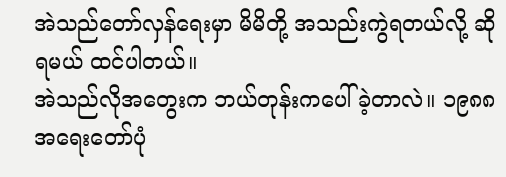အဲသည်တော်လှန်ရေးမှာ မိမိတို့ အသည်းကွဲရတယ်လို့ ဆိုရမယ် ထင်ပါတယ်။
အဲသည်လိုအတွေးက ဘယ်တုန်းကပေါ်ခဲ့တာလဲ။ ၁၉၈၈ အရေးတော်ပုံ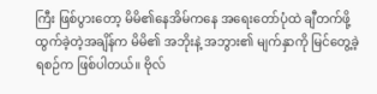ကြီး ဖြစ်ပွားတော့ မိမိ၏နေအိမ်ကနေ အရေးတော်ပုံထဲ ချီတက်ဖို့ ထွက်ခဲ့တဲ့အချိန်က မိမိ၏ အဘိုးနဲ့ အဘွား၏ မျက်နှာကို မြင်တွေ့ခဲ့ရစဉ်က ဖြစ်ပါတယ်။ ဗိုလ်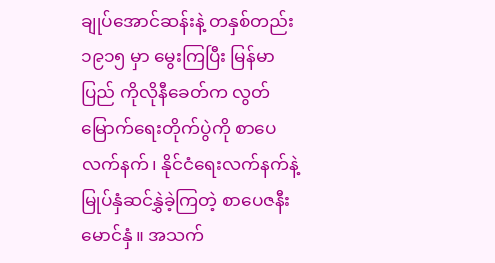ချုပ်အောင်ဆန်းနဲ့ တနှစ်တည်း ၁၉၁၅ မှာ မွေးကြပြီး မြန်မာပြည် ကိုလိုနီခေတ်က လွတ်မြောက်ရေးတိုက်ပွဲကို စာပေလက်နက်၊ နိုင်ငံရေးလက်နက်နဲ့ မြုပ်နှံဆင်နွှဲခဲ့ကြတဲ့ စာပေဇနီးမောင်နှံ။ အသက်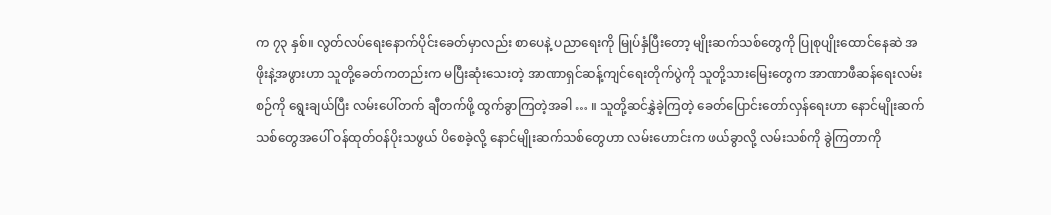က ၇၃ နှစ်။ လွတ်လပ်ရေးနောက်ပိုင်းခေတ်မှာလည်း စာပေနဲ့ ပညာရေးကို မြုပ်နှံပြီးတော့ မျိုးဆက်သစ်တွေကို ပြုစုပျိုးထောင်နေဆဲ အဖိုးနဲ့အဖွားဟာ သူတို့ခေတ်ကတည်းက မပြီးဆုံးသေးတဲ့ အာဏာရှင်ဆန့်ကျင်ရေးတိုက်ပွဲကို သူတို့သားမြေးတွေက အာဏာဖီဆန်ရေးလမ်းစဉ်ကို ရွေးချယ်ပြီး လမ်းပေါ်တက် ချီတက်ဖို့ ထွက်ခွာကြတဲ့အခါ … ။ သူတို့ဆင်နွှဲခဲ့ကြတဲ့ ခေတ်ပြောင်းတော်လှန်ရေးဟာ နောင်မျိုးဆက်သစ်တွေအပေါ် ဝန်ထုတ်ဝန်ပိုးသဖွယ် ပိစေခဲ့လို့ နောင်မျိုးဆက်သစ်တွေဟာ လမ်းဟောင်းက ဖယ်ခွာလို့ လမ်းသစ်ကို ခွဲကြတာကို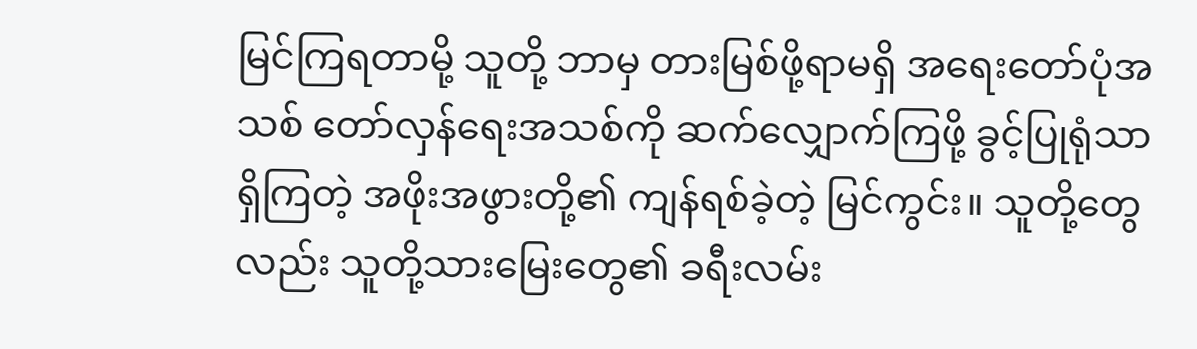မြင်ကြရတာမို့ သူတို့ ဘာမှ တားမြစ်ဖို့ရာမရှိ အရေးတော်ပုံအသစ် တော်လှန်ရေးအသစ်ကို ဆက်လျှောက်ကြဖို့ ခွင့်ပြုရုံသာ ရှိကြတဲ့ အဖိုးအဖွားတို့၏ ကျန်ရစ်ခဲ့တဲ့ မြင်ကွင်း။ သူတို့တွေလည်း သူတို့သားမြေးတွေ၏ ခရီးလမ်း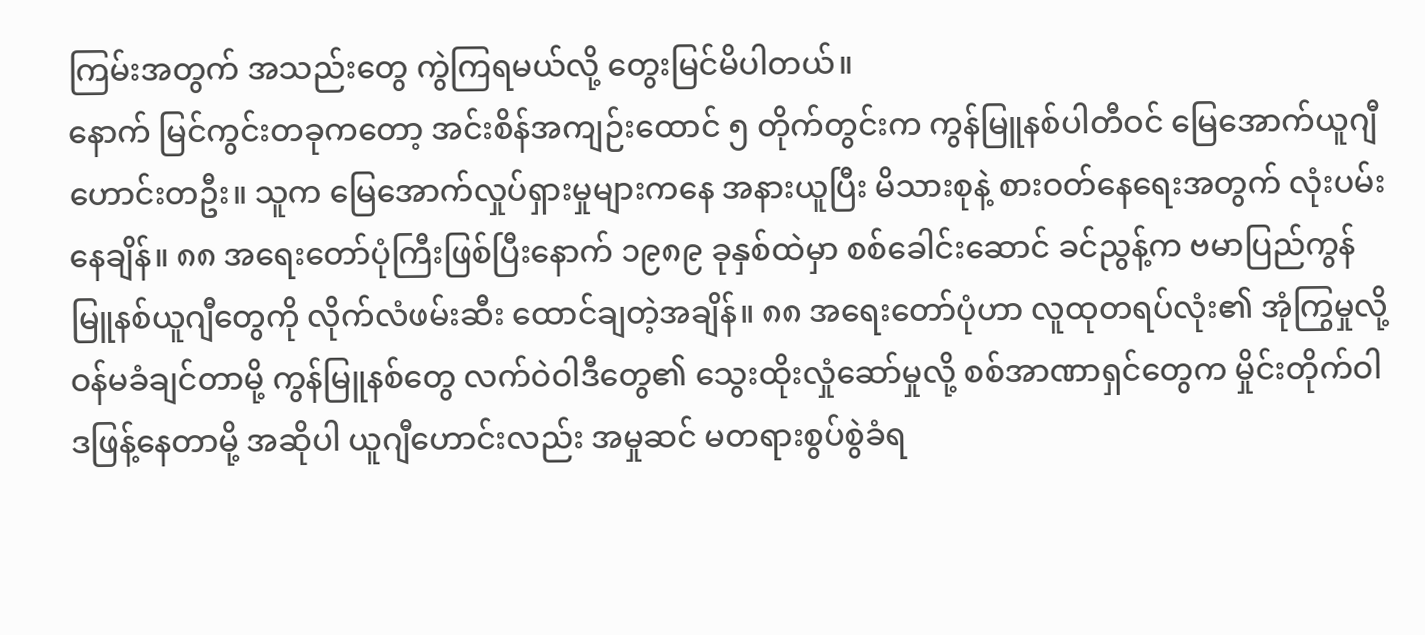ကြမ်းအတွက် အသည်းတွေ ကွဲကြရမယ်လို့ တွေးမြင်မိပါတယ်။
နောက် မြင်ကွင်းတခုကတော့ အင်းစိန်အကျဉ်းထောင် ၅ တိုက်တွင်းက ကွန်မြူနစ်ပါတီဝင် မြေအောက်ယူဂျီဟောင်းတဦး။ သူက မြေအောက်လှုပ်ရှားမှုများကနေ အနားယူပြီး မိသားစုနဲ့ စားဝတ်နေရေးအတွက် လုံးပမ်းနေချိန်။ ၈၈ အရေးတော်ပုံကြီးဖြစ်ပြီးနောက် ၁၉၈၉ ခုနှစ်ထဲမှာ စစ်ခေါင်းဆောင် ခင်ညွန့်က ဗမာပြည်ကွန်မြူနစ်ယူဂျီတွေကို လိုက်လံဖမ်းဆီး ထောင်ချတဲ့အချိန်။ ၈၈ အရေးတော်ပုံဟာ လူထုတရပ်လုံး၏ အုံကြွမှုလို့ ဝန်မခံချင်တာမို့ ကွန်မြူနစ်တွေ လက်ဝဲဝါဒီတွေ၏ သွေးထိုးလှုံဆော်မှုလို့ စစ်အာဏာရှင်တွေက မှိုင်းတိုက်ဝါဒဖြန့်နေတာမို့ အဆိုပါ ယူဂျီဟောင်းလည်း အမှုဆင် မတရားစွပ်စွဲခံရ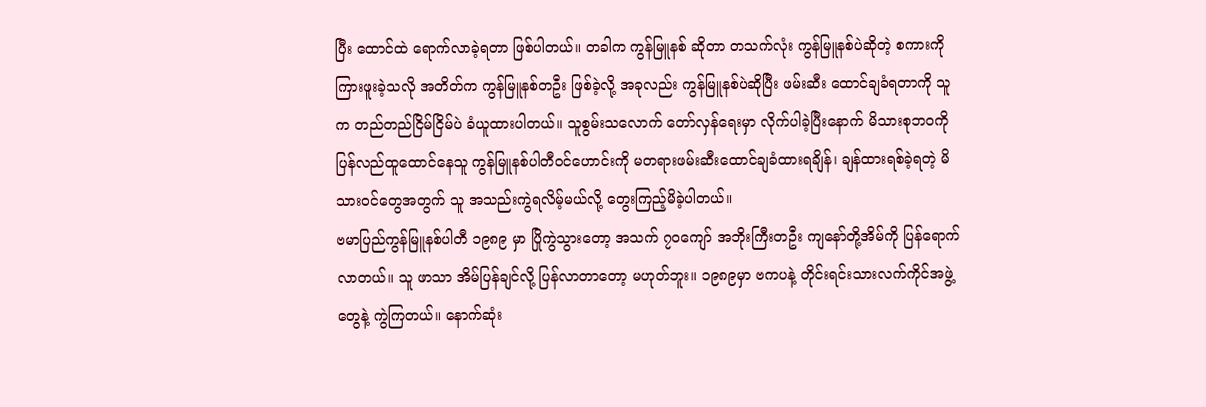ပြီး ထောင်ထဲ ရောက်လာခဲ့ရတာ ဖြစ်ပါတယ်။ တခါက ကွန်မြူနစ် ဆိုတာ တသက်လုံး ကွန်မြူနစ်ပဲဆိုတဲ့ စကားကို ကြားဖူးခဲ့သလို အတိတ်က ကွန်မြူနစ်တဦး ဖြစ်ခဲ့လို့ အခုလည်း ကွန်မြူနစ်ပဲဆိုပြီး ဖမ်းဆီး ထောင်ချခံရတာကို သူက တည်တည်ငြိမ်ငြိမ်ပဲ ခံယူထားပါတယ်။ သူစွမ်းသလောက် တော်လှန်ရေးမှာ လိုက်ပါခဲ့ပြီးနောက် မိသားစုဘ၀ကို ပြန်လည်ထူထောင်နေသူ ကွန်မြူနစ်ပါတီဝင်ဟောင်းကို မတရားဖမ်းဆီးထောင်ချခံထားရချိန်၊ ချန်ထားရစ်ခဲ့ရတဲ့ မိသားဝင်တွေအတွက် သူ အသည်းကွဲရလိမ့်မယ်လို့ တွေးကြည့်မိခဲ့ပါတယ်။
ဗမာပြည်ကွန်မြူနစ်ပါတီ ၁၉၈၉ မှာ ပြိုကွဲသွားတော့ အသက် ၇၀ကျော် အဘိုးကြီးတဦး ကျနော်တို့အိမ်ကို ပြန်ရောက်လာတယ်။ သူ ဖာသာ အိမ်ပြန်ချင်လို့ ပြန်လာတာတော့ မဟုတ်ဘူး။ ၁၉၈၉မှာ ဗကပနဲ့ တိုင်းရင်းသားလက်ကိုင်အဖွဲ့တွေနဲ့ ကွဲကြတယ်။ နောက်ဆုံး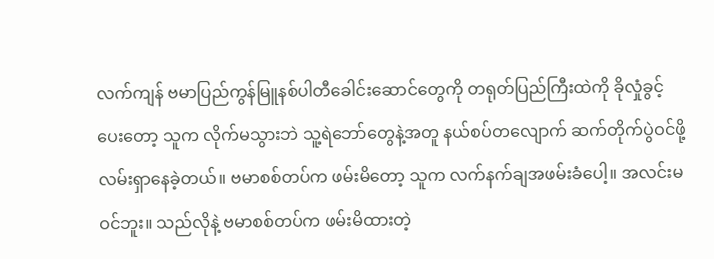လက်ကျန် ဗမာပြည်ကွန်မြူနစ်ပါတီခေါင်းဆောင်တွေကို တရုတ်ပြည်ကြီးထဲကို ခိုလှုံခွင့်ပေးတော့ သူက လိုက်မသွားဘဲ သူ့ရဲဘော်တွေနဲ့အတူ နယ်စပ်တလျောက် ဆက်တိုက်ပွဲဝင်ဖို့ လမ်းရှာနေခဲ့တယ်။ ဗမာစစ်တပ်က ဖမ်းမိတော့ သူက လက်နက်ချအဖမ်းခံပေါ့။ အလင်းမဝင်ဘူး။ သည်လိုနဲ့ ဗမာစစ်တပ်က ဖမ်းမိထားတဲ့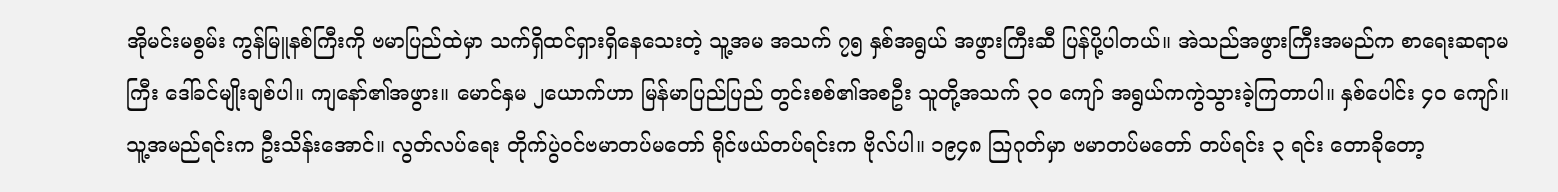အိုမင်းမစွမ်း ကွန်မြူနစ်ကြီးကို ဗမာပြည်ထဲမှာ သက်ရှိထင်ရှားရှိနေသေးတဲ့ သူ့အမ အသက် ၇၅ နှစ်အရွယ် အဖွားကြီးဆီ ပြန်ပို့ပါတယ်။ အဲသည်အဖွားကြီးအမည်က စာရေးဆရာမကြီး ဒေါ်ခင်မျိုးချစ်ပါ။ ကျနော်၏အဖွား။ မောင်နှမ ၂ယောက်ဟာ မြန်မာပြည်ပြည် တွင်းစစ်၏အစဦး သူတို့အသက် ၃၀ ကျော် အရွယ်ကကွဲသွားခဲ့ကြတာပါ။ နှစ်ပေါင်း ၄၀ ကျော်။ သူ့အမည်ရင်းက ဦးသိန်းအောင်။ လွတ်လပ်ရေး တိုက်ပွဲဝင်ဗမာတပ်မတော် ရိုင်ဖယ်တပ်ရင်းက ဗိုလ်ပါ။ ၁၉၄၈ ဩဂုတ်မှာ ဗမာတပ်မတော် တပ်ရင်း ၃ ရင်း တောခိုတော့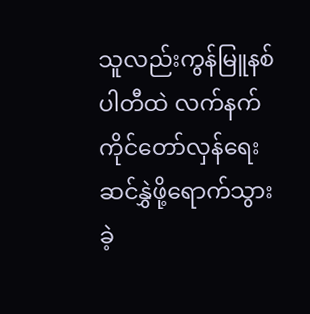သူလည်းကွန်မြူနစ်ပါတီထဲ လက်နက်ကိုင်တော်လှန်ရေးဆင်နွှဲဖို့ရောက်သွားခဲ့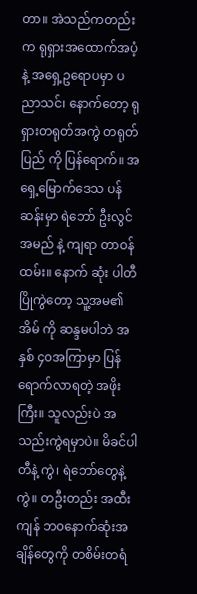တာ။ အဲသည်ကတည်း က ရုရှားအထောက်အပံ့နဲ့ အရှေ့ဥရောပမှာ ပညာသင်၊ နောက်တော့ ရုရှားတရုတ်အကွဲ တရုတ်ပြည် ကို ပြန်ရောက်။ အရှေ့မြောက်ဒေသ ပန်ဆန်းမှာ ရဲဘော် ဦးလွင် အမည် နဲ့ ကျရာ တာဝန် ထမ်း။ နောက် ဆုံး ပါတီပြိုကွဲတော့ သူ့အမ၏ အိမ် ကို ဆန္ဒမပါဘဲ အနှစ် ၄၀အကြာမှာ ပြန်ရောက်လာရတဲ့ အဖိုးကြီး။ သူလည်းပဲ အသည်းကွဲရမှာပဲ။ မိခင်ပါတီနဲ့ ကွဲ၊ ရဲဘော်တွေနဲ့ ကွဲ။ တဦးတည်း အထီးကျန် ဘ၀နောက်ဆုံးအချိန်တွေကို တစိမ်းတရံ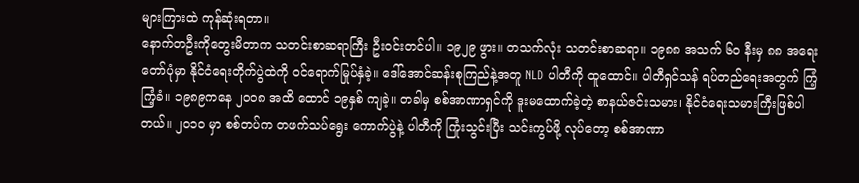များကြားထဲ ကုန်ဆုံးရတာ။
နောက်တဦးကိုတွေးမိတာက သတင်းစာဆရာကြီး ဦးဝင်းတင်ပါ။ ၁၉၂၉ ဖွား။ တသက်လုံး သတင်းစာဆရာ။ ၁၉၈၈ အသက် ၆၀ နီးမှ ၈၈ အရေးတော်ပုံမှာ နိုင်ငံရေးတိုက်ပွဲထဲကို ဝင်ရောက်မြုပ်နှံခဲ့။ ဒေါ်အောင်ဆန်းစုကြည်နဲ့အတူ NLD ပါတီကို ထူထောင်။ ပါတီရှင်သန် ရပ်တည်ရေးအတွက် ကြံ့ကြံ့ခံ။ ၁၉၈၉ကနေ ၂၀၀၈ အထိ ထောင် ၁၉နှစ် ကျခဲ့။ တခါမှ စစ်အာဏာရှင်ကို ဒူးမထောက်ခဲ့တဲ့ စာနယ်ဇင်းသမား၊ နိုင်ငံရေးသမားကြီးဖြစ်ပါတယ်။ ၂၀၁၀ မှာ စစ်တပ်က တဖက်သပ်ရွေး ကောက်ပွဲနဲ့ ပါတီကို ကြုံးသွင်းပြီး သင်းကွပ်ဖို့ လုပ်တော့ စစ်အာဏာ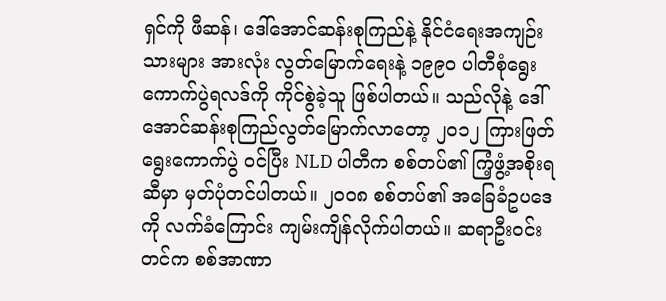ရှင်ကို ဖီဆန်၊ ဒေါ်အောင်ဆန်းစုကြည်နဲ့ နိုင်ငံရေးအကျဉ်းသားများ အားလုံး လွတ်မြောက်ရေးနဲ့ ၁၉၉၀ ပါတီစုံရွေးကောက်ပွဲရလဒ်ကို ကိုင်စွဲခဲ့သူ ဖြစ်ပါတယ်။ သည်လိုနဲ့ ဒေါ်အောင်ဆန်းစုကြည်လွတ်မြောက်လာတော့ ၂၀၁၂ ကြားဖြတ်ရွေးကောက်ပွဲ ဝင်ပြီး NLD ပါတီက စစ်တပ်၏ ကြံ့ဖွံ့အစိုးရဆီမှာ မှတ်ပုံတင်ပါတယ်။ ၂၀၀၈ စစ်တပ်၏ အခြေခံဥပဒေကို လက်ခံကြောင်း ကျမ်းကျိန်လိုက်ပါတယ်။ ဆရာဦးဝင်းတင်က စစ်အာဏာ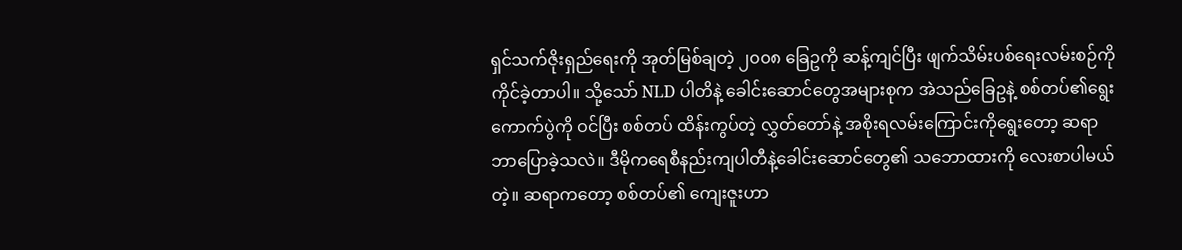ရှင်သက်ဇိုးရှည်ရေးကို အုတ်မြစ်ချတဲ့ ၂၀၀၈ ခြေဥကို ဆန့်ကျင်ပြီး ဖျက်သိမ်းပစ်ရေးလမ်းစဉ်ကိုကိုင်ခဲ့တာပါ။ သို့သော် NLD ပါတိနဲ့ ခေါင်းဆောင်တွေအများစုက အဲသည်ခြေဥနဲ့ စစ်တပ်၏ရွေးကောက်ပွဲကို ဝင်ပြီး စစ်တပ် ထိန်းကွပ်တဲ့ လွှတ်တော်နဲ့ အစိုးရလမ်းကြောင်းကိုရွေးတော့ ဆရာဘာပြောခဲ့သလဲ။ ဒီမိုကရေစီနည်းကျပါတီနဲ့ခေါင်းဆောင်တွေ၏ သဘောထားကို လေးစာပါမယ်တဲ့။ ဆရာကတော့ စစ်တပ်၏ ကျေးဇူးဟာ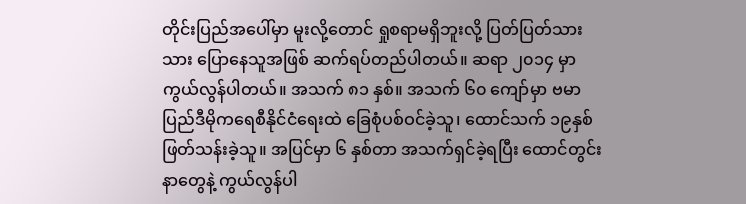တိုင်းပြည်အပေါ်မှာ မူးလို့တောင် ရှုစရာမရှိဘူးလို့ ပြတ်ပြတ်သားသား ပြောနေသူအဖြစ် ဆက်ရပ်တည်ပါတယ်။ ဆရာ ၂၀၁၄ မှာ ကွယ်လွန်ပါတယ်။ အသက် ၈၁ နှစ်။ အသက် ၆၀ ကျော်မှာ ဗမာပြည်ဒီမိုကရေစီနိုင်ငံရေးထဲ ခြေစုံပစ်ဝင်ခဲ့သူ၊ ထောင်သက် ၁၉နှစ် ဖြတ်သန်းခဲ့သူ။ အပြင်မှာ ၆ နှစ်တာ အသက်ရှင်ခဲ့ရပြီး ထောင်တွင်းနာတွေနဲ့ ကွယ်လွန်ပါ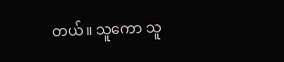တယ်။ သူကော သူ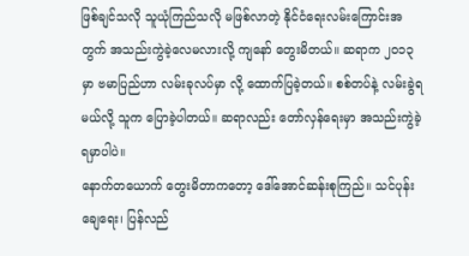ဖြစ်ချင်သလို သူယုံကြည်သလို မဖြစ်လာတဲ့ နိုင်ငံရေးလမ်းကြောင်းအတွက် အသည်းကွဲခဲ့လေမလားလို့ ကျနော် တွေးမိတယ်။ ဆရာက ၂၀၁၃ မှာ ဗမာပြည်ဟာ လမ်းခုလပ်မှာ လို့ ထောက်ပြခဲ့တယ်။ စစ်တပ်နဲ့ လမ်းခွဲရမယ်လို့ သူက ပြောခဲ့ပါတယ်။ ဆရာလည်း တော်လှန်ရေးမှာ အသည်းကွဲခဲ့ရမှာပါပဲ။
နောက်တယောက် တွေးမိတာကတော့ ဒေါ်အောင်ဆန်းစုကြည်။ သင်ပုန်းချေရေး၊ ပြန်လည်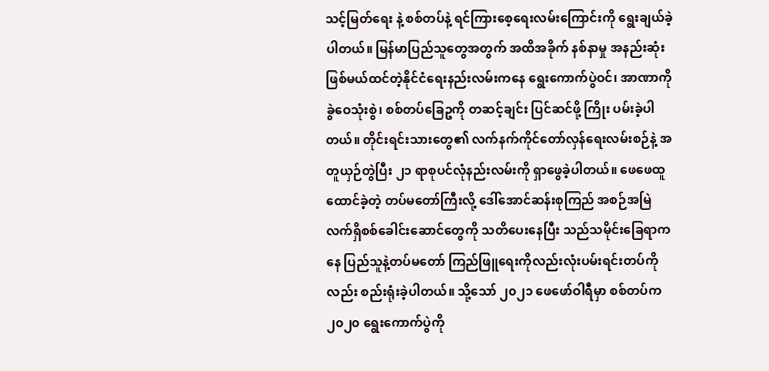သင့်မြတ်ရေး နဲ့ စစ်တပ်နဲ့ ရင်ကြားစေ့ရေးလမ်းကြောင်းကို ရွေးချယ်ခဲ့ပါတယ်။ မြန်မာပြည်သူတွေအတွက် အထိအခိုက် နစ်နာမှု အနည်းဆုံးဖြစ်မယ်ထင်တဲ့နိုင်ငံရေးနည်းလမ်းကနေ ရွေးကောက်ပွဲဝင်၊ အာဏာကို ခွဲဝေသုံးစွဲ၊ စစ်တပ်ခြေဥကို တဆင့်ချင်း ပြင်ဆင်ဖို့ ကြိုး ပမ်းခဲ့ပါတယ်။ တိုင်းရင်းသားတွေ၏ လက်နက်ကိုင်တော်လှန်ရေးလမ်းစဉ်နဲ့ အတူယှဉ်တွဲပြီး ၂၁ ရာစုပင်လုံနည်းလမ်းကို ရှာဖွေခဲ့ပါတယ်။ ဖေဖေထူထောင်ခဲ့တဲ့ တပ်မတော်ကြီးလို့ ဒေါ်အောင်ဆန်းစုကြည် အစဉ်အမြဲ လက်ရှိစစ်ခေါင်းဆောင်တွေကို သတိပေးနေပြီး သည်သမိုင်းခြေရာကနေ ပြည်သူနဲ့တပ်မတော် ကြည်ဖြူရေးကိုလည်းလုံးပမ်းရင်းတပ်ကိုလည်း စည်းရုံးခဲ့ပါတယ်။ သို့သော် ၂၀၂၁ ဖေဖော်ဝါရီမှာ စစ်တပ်က ၂၀၂၀ ရွေးကောက်ပွဲကို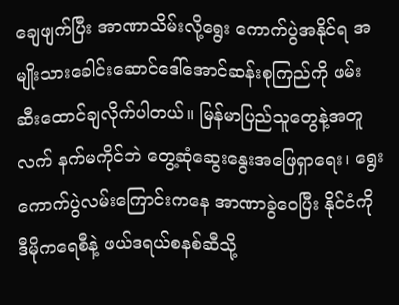ချေဖျက်ပြီး အာဏာသိမ်းလို့ရွေး ကောက်ပွဲအနိုင်ရ အမျိုးသားခေါင်းဆောင်ဒေါ်အောင်ဆန်းစုကြည်ကို ဖမ်းဆီးထောင်ချလိုက်ပါတယ်။ မြန်မာပြည်သူတွေနဲ့အတူ လက် နက်မကိုင်ဘဲ တွေ့ဆုံဆွေးနွေးအဖြေရှာရေး၊ ရွေးကောက်ပွဲလမ်းကြောင်းကနေ အာဏာခွဲဝေပြီး နိုင်ငံကို ဒီမိုကရေစီနဲ့ ဖယ်ဒရယ်စနစ်ဆီသို့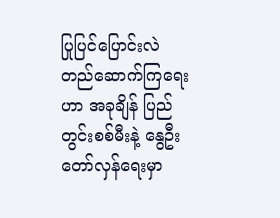ပြုပြင်ပြောင်းလဲ တည်ဆောက်ကြရေးဟာ အခုချိန် ပြည်တွင်းစစ်မီးနဲ့ နွေဦးတော်လှန်ရေးမှာ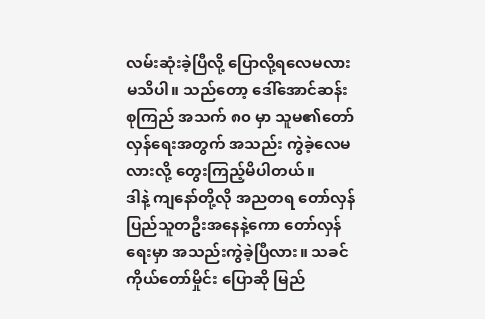လမ်းဆုံးခဲ့ပြီလို့ ပြောလို့ရလေမလားမသိပါ။ သည်တော့ ဒေါ်အောင်ဆန်းစုကြည် အသက် ၈၀ မှာ သူမ၏တော်လှန်ရေးအတွက် အသည်း ကွဲခဲ့လေမလားလို့ တွေးကြည့်မိပါတယ်။
ဒါနဲ့ ကျနော်တို့လို အညတရ တော်လှန်ပြည်သူတဦးအနေနဲ့ကော တော်လှန်ရေးမှာ အသည်းကွဲခဲ့ပြီလား။ သခင်ကိုယ်တော်မှိုင်း ပြောဆို မြည်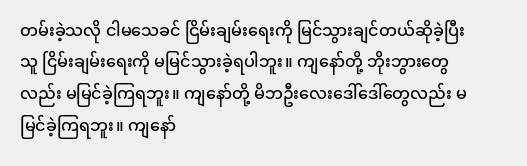တမ်းခဲ့သလို ငါမသေခင် ငြိမ်းချမ်းရေးကို မြင်သွားချင်တယ်ဆိုခဲ့ပြီး သူ ငြိမ်းချမ်းရေးကို မမြင်သွားခဲ့ရပါဘူး။ ကျနော်တို့ ဘိုးဘွားတွေလည်း မမြင်ခဲ့ကြရဘူး။ ကျနော်တို့ မိဘဦးလေးဒေါ်ဒေါ်တွေလည်း မမြင်ခဲ့ကြရဘူး။ ကျနော်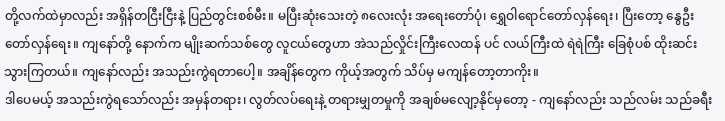တို့လက်ထဲမှာလည်း အရှိန်တငြီးငြီးနဲ့ ပြည်တွင်းစစ်မီး။ မပြီးဆုံးသေးတဲ့ ၈လေးလုံး အရေးတော်ပုံ၊ ရွှေဝါရောင်တော်လှန်ရေး၊ ပြီးတော့ နွေဦးတော်လှန်ရေး။ ကျနော်တို့ နောက်က မျိုးဆက်သစ်တွေ လူငယ်တွေဟာ အဲသည်လှိုင်းကြီးလေထန် ပင် လယ်ကြီးထဲ ရဲရဲကြီး ခြေစုံပစ် ထိုးဆင်းသွားကြတယ်။ ကျနော်လည်း အသည်းကွဲရတာပေါ့။ အချိန်တွေက ကိုယ့်အတွက် သိပ်မှ မကျန်တော့တာကိုး။
ဒါပေမယ့် အသည်းကွဲရသော်လည်း အမှန်တရား၊ လွတ်လပ်ရေးနဲ့ တရားမျှတမှုကို အချစ်မလျော့နိုင်မှတော့ - ကျနော်လည်း သည်လမ်း သည်ခရီး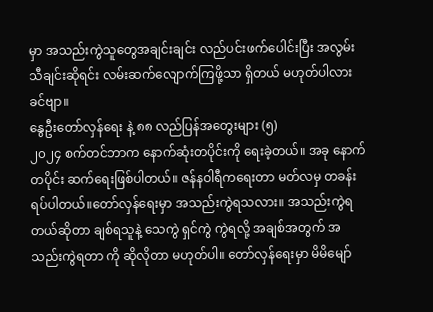မှာ အသည်းကွဲသူတွေအချင်းချင်း လည်ပင်းဖက်ပေါင်းပြီး အလွမ်းသီချင်းဆိုရင်း လမ်းဆက်လျောက်ကြဖို့သာ ရှိတယ် မဟုတ်ပါလား ခင်ဗျာ။
နွေဦးတော်လှန်ရေး နဲ့ ၈၈ လည်ပြန်အတွေးများ (၅)
၂၀၂၄ စက်တင်ဘာက နောက်ဆုံးတပိုင်းကို ရေးခဲ့တယ်။ အခု နောက်တပိုင်း ဆက်ရေးဖြစ်ပါတယ်။ ဇန်နဝါရီကရေးတာ မတ်လမှ တခန်းရပ်ပါတယ်။တော်လှန်ရေးမှာ အသည်းကွဲရသလား။ အသည်းကွဲရတယ်ဆိုတာ ချစ်ရသူနဲ့ သေကွဲ ရှင်ကွဲ ကွဲရလို့ အချစ်အတွက် အသည်းကွဲရတာ ကို ဆိုလိုတာ မဟုတ်ပါ။ တော်လှန်ရေးမှာ မိမိမျော်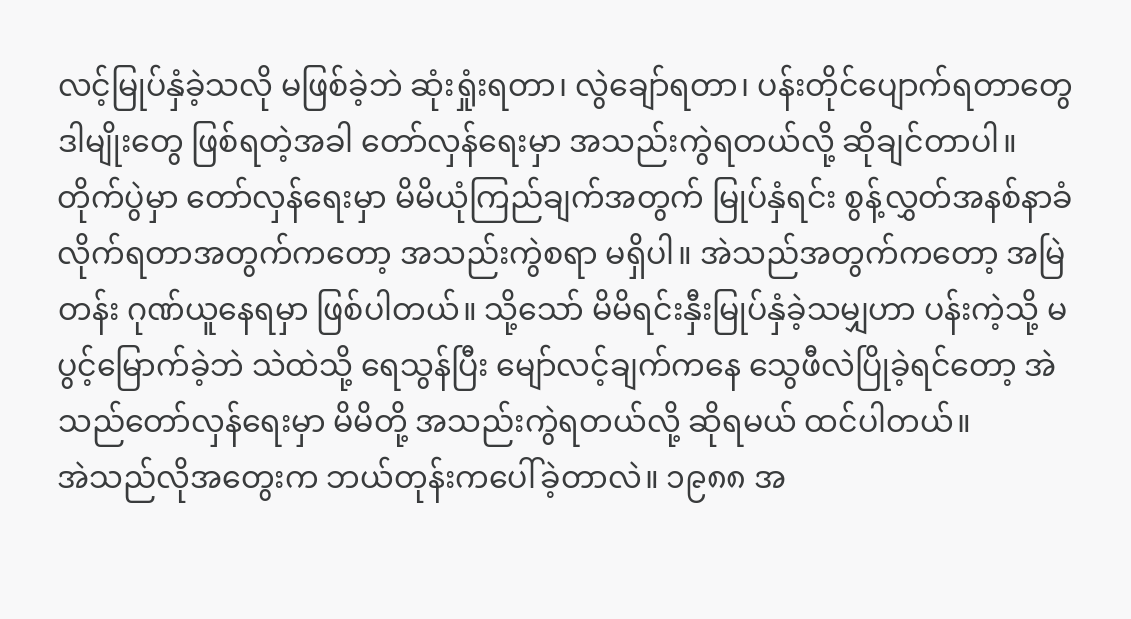လင့်မြုပ်နှံခဲ့သလို မဖြစ်ခဲ့ဘဲ ဆုံးရှုံးရတာ၊ လွဲချော်ရတာ၊ ပန်းတိုင်ပျောက်ရတာတွေ ဒါမျိုးတွေ ဖြစ်ရတဲ့အခါ တော်လှန်ရေးမှာ အသည်းကွဲရတယ်လို့ ဆိုချင်တာပါ။
တိုက်ပွဲမှာ တော်လှန်ရေးမှာ မိမိယုံကြည်ချက်အတွက် မြုပ်နှံရင်း စွန့်လွှတ်အနစ်နာခံလိုက်ရတာအတွက်ကတော့ အသည်းကွဲစရာ မရှိပါ။ အဲသည်အတွက်ကတော့ အမြဲတန်း ဂုဏ်ယူနေရမှာ ဖြစ်ပါတယ်။ သို့သော် မိမိရင်းနှီးမြုပ်နှံခဲ့သမျှဟာ ပန်းကဲ့သို့ မပွင့်မြောက်ခဲ့ဘဲ သဲထဲသို့ ရေသွန်ပြီး မျော်လင့်ချက်ကနေ သွေဖီလဲပြိုခဲ့ရင်တော့ အဲသည်တော်လှန်ရေးမှာ မိမိတို့ အသည်းကွဲရတယ်လို့ ဆိုရမယ် ထင်ပါတယ်။
အဲသည်လိုအတွေးက ဘယ်တုန်းကပေါ်ခဲ့တာလဲ။ ၁၉၈၈ အ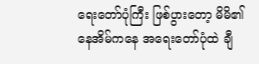ရေးတော်ပုံကြီး ဖြစ်ပွားတော့ မိမိ၏နေအိမ်ကနေ အရေးတော်ပုံထဲ ချီ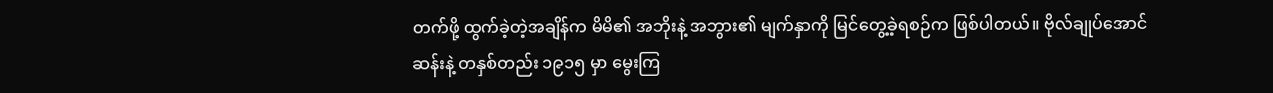တက်ဖို့ ထွက်ခဲ့တဲ့အချိန်က မိမိ၏ အဘိုးနဲ့ အဘွား၏ မျက်နှာကို မြင်တွေ့ခဲ့ရစဉ်က ဖြစ်ပါတယ်။ ဗိုလ်ချုပ်အောင်ဆန်းနဲ့ တနှစ်တည်း ၁၉၁၅ မှာ မွေးကြ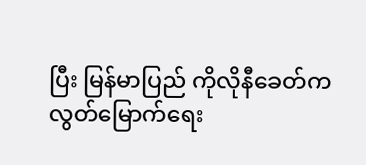ပြီး မြန်မာပြည် ကိုလိုနီခေတ်က လွတ်မြောက်ရေး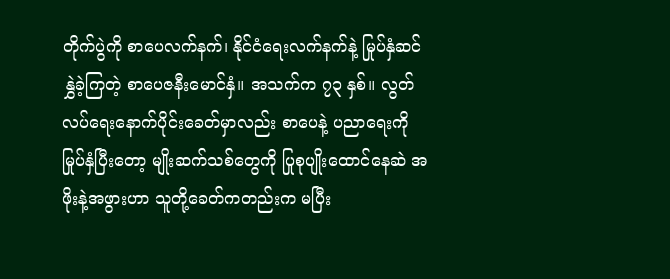တိုက်ပွဲကို စာပေလက်နက်၊ နိုင်ငံရေးလက်နက်နဲ့ မြုပ်နှံဆင်နွှဲခဲ့ကြတဲ့ စာပေဇနီးမောင်နှံ။ အသက်က ၇၃ နှစ်။ လွတ်လပ်ရေးနောက်ပိုင်းခေတ်မှာလည်း စာပေနဲ့ ပညာရေးကို မြုပ်နှံပြီးတော့ မျိုးဆက်သစ်တွေကို ပြုစုပျိုးထောင်နေဆဲ အဖိုးနဲ့အဖွားဟာ သူတို့ခေတ်ကတည်းက မပြီး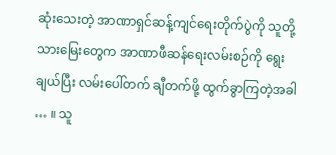ဆုံးသေးတဲ့ အာဏာရှင်ဆန့်ကျင်ရေးတိုက်ပွဲကို သူတို့သားမြေးတွေက အာဏာဖီဆန်ရေးလမ်းစဉ်ကို ရွေးချယ်ပြီး လမ်းပေါ်တက် ချီတက်ဖို့ ထွက်ခွာကြတဲ့အခါ … ။ သူ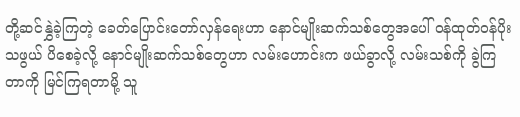တို့ဆင်နွှဲခဲ့ကြတဲ့ ခေတ်ပြောင်းတော်လှန်ရေးဟာ နောင်မျိုးဆက်သစ်တွေအပေါ် ဝန်ထုတ်ဝန်ပိုးသဖွယ် ပိစေခဲ့လို့ နောင်မျိုးဆက်သစ်တွေဟာ လမ်းဟောင်းက ဖယ်ခွာလို့ လမ်းသစ်ကို ခွဲကြတာကို မြင်ကြရတာမို့ သူ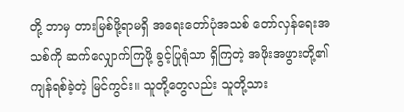တို့ ဘာမှ တားမြစ်ဖို့ရာမရှိ အရေးတော်ပုံအသစ် တော်လှန်ရေးအသစ်ကို ဆက်လျှောက်ကြဖို့ ခွင့်ပြုရုံသာ ရှိကြတဲ့ အဖိုးအဖွားတို့၏ ကျန်ရစ်ခဲ့တဲ့ မြင်ကွင်း။ သူတို့တွေလည်း သူတို့သား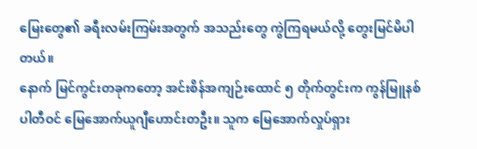မြေးတွေ၏ ခရီးလမ်းကြမ်းအတွက် အသည်းတွေ ကွဲကြရမယ်လို့ တွေးမြင်မိပါတယ်။
နောက် မြင်ကွင်းတခုကတော့ အင်းစိန်အကျဉ်းထောင် ၅ တိုက်တွင်းက ကွန်မြူနစ်ပါတီဝင် မြေအောက်ယူဂျီဟောင်းတဦး။ သူက မြေအောက်လှုပ်ရှား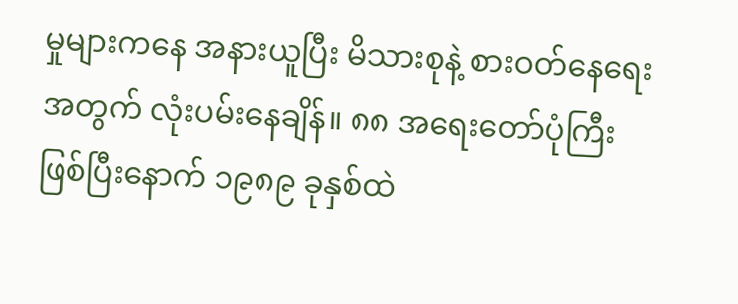မှုများကနေ အနားယူပြီး မိသားစုနဲ့ စားဝတ်နေရေးအတွက် လုံးပမ်းနေချိန်။ ၈၈ အရေးတော်ပုံကြီးဖြစ်ပြီးနောက် ၁၉၈၉ ခုနှစ်ထဲ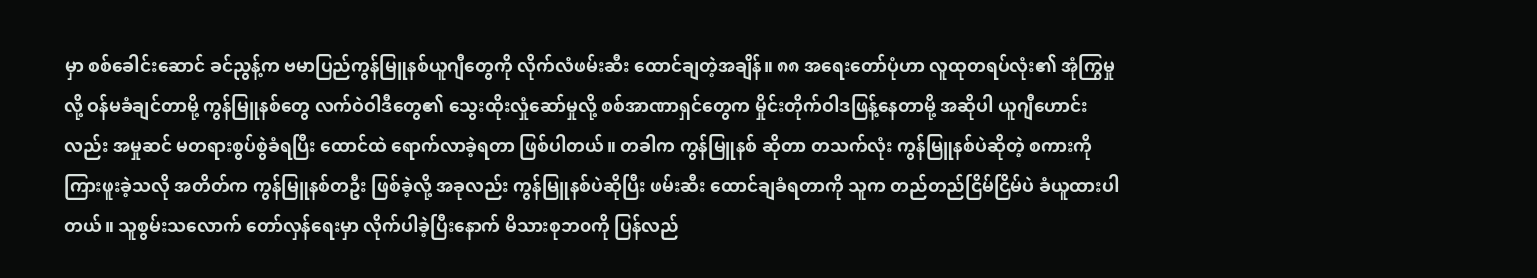မှာ စစ်ခေါင်းဆောင် ခင်ညွန့်က ဗမာပြည်ကွန်မြူနစ်ယူဂျီတွေကို လိုက်လံဖမ်းဆီး ထောင်ချတဲ့အချိန်။ ၈၈ အရေးတော်ပုံဟာ လူထုတရပ်လုံး၏ အုံကြွမှုလို့ ဝန်မခံချင်တာမို့ ကွန်မြူနစ်တွေ လက်ဝဲဝါဒီတွေ၏ သွေးထိုးလှုံဆော်မှုလို့ စစ်အာဏာရှင်တွေက မှိုင်းတိုက်ဝါဒဖြန့်နေတာမို့ အဆိုပါ ယူဂျီဟောင်းလည်း အမှုဆင် မတရားစွပ်စွဲခံရပြီး ထောင်ထဲ ရောက်လာခဲ့ရတာ ဖြစ်ပါတယ်။ တခါက ကွန်မြူနစ် ဆိုတာ တသက်လုံး ကွန်မြူနစ်ပဲဆိုတဲ့ စကားကို ကြားဖူးခဲ့သလို အတိတ်က ကွန်မြူနစ်တဦး ဖြစ်ခဲ့လို့ အခုလည်း ကွန်မြူနစ်ပဲဆိုပြီး ဖမ်းဆီး ထောင်ချခံရတာကို သူက တည်တည်ငြိမ်ငြိမ်ပဲ ခံယူထားပါတယ်။ သူစွမ်းသလောက် တော်လှန်ရေးမှာ လိုက်ပါခဲ့ပြီးနောက် မိသားစုဘ၀ကို ပြန်လည်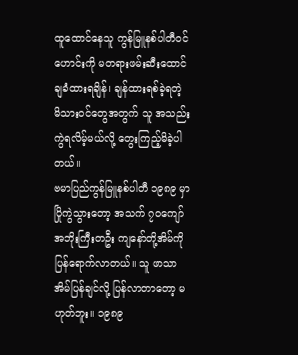ထူထောင်နေသူ ကွန်မြူနစ်ပါတီဝင်ဟောင်းကို မတရားဖမ်းဆီးထောင်ချခံထားရချိန်၊ ချန်ထားရစ်ခဲ့ရတဲ့ မိသားဝင်တွေအတွက် သူ အသည်းကွဲရလိမ့်မယ်လို့ တွေးကြည့်မိခဲ့ပါတယ်။
ဗမာပြည်ကွန်မြူနစ်ပါတီ ၁၉၈၉ မှာ ပြိုကွဲသွားတော့ အသက် ၇၀ကျော် အဘိုးကြီးတဦး ကျနော်တို့အိမ်ကို ပြန်ရောက်လာတယ်။ သူ ဖာသာ အိမ်ပြန်ချင်လို့ ပြန်လာတာတော့ မဟုတ်ဘူး။ ၁၉၈၉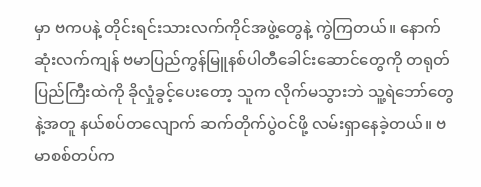မှာ ဗကပနဲ့ တိုင်းရင်းသားလက်ကိုင်အဖွဲ့တွေနဲ့ ကွဲကြတယ်။ နောက်ဆုံးလက်ကျန် ဗမာပြည်ကွန်မြူနစ်ပါတီခေါင်းဆောင်တွေကို တရုတ်ပြည်ကြီးထဲကို ခိုလှုံခွင့်ပေးတော့ သူက လိုက်မသွားဘဲ သူ့ရဲဘော်တွေနဲ့အတူ နယ်စပ်တလျောက် ဆက်တိုက်ပွဲဝင်ဖို့ လမ်းရှာနေခဲ့တယ်။ ဗမာစစ်တပ်က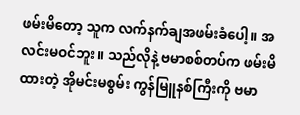ဖမ်းမိတော့ သူက လက်နက်ချအဖမ်းခံပေါ့။ အလင်းမဝင်ဘူး။ သည်လိုနဲ့ ဗမာစစ်တပ်က ဖမ်းမိထားတဲ့ အိုမင်းမစွမ်း ကွန်မြူနစ်ကြီးကို ဗမာ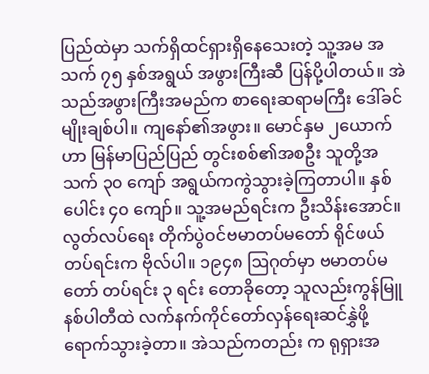ပြည်ထဲမှာ သက်ရှိထင်ရှားရှိနေသေးတဲ့ သူ့အမ အသက် ၇၅ နှစ်အရွယ် အဖွားကြီးဆီ ပြန်ပို့ပါတယ်။ အဲသည်အဖွားကြီးအမည်က စာရေးဆရာမကြီး ဒေါ်ခင်မျိုးချစ်ပါ။ ကျနော်၏အဖွား။ မောင်နှမ ၂ယောက်ဟာ မြန်မာပြည်ပြည် တွင်းစစ်၏အစဦး သူတို့အသက် ၃၀ ကျော် အရွယ်ကကွဲသွားခဲ့ကြတာပါ။ နှစ်ပေါင်း ၄၀ ကျော်။ သူ့အမည်ရင်းက ဦးသိန်းအောင်။ လွတ်လပ်ရေး တိုက်ပွဲဝင်ဗမာတပ်မတော် ရိုင်ဖယ်တပ်ရင်းက ဗိုလ်ပါ။ ၁၉၄၈ ဩဂုတ်မှာ ဗမာတပ်မတော် တပ်ရင်း ၃ ရင်း တောခိုတော့ သူလည်းကွန်မြူနစ်ပါတီထဲ လက်နက်ကိုင်တော်လှန်ရေးဆင်နွှဲဖို့ရောက်သွားခဲ့တာ။ အဲသည်ကတည်း က ရုရှားအ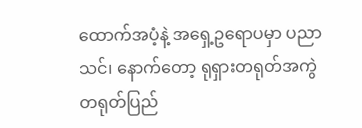ထောက်အပံ့နဲ့ အရှေ့ဥရောပမှာ ပညာသင်၊ နောက်တော့ ရုရှားတရုတ်အကွဲ တရုတ်ပြည်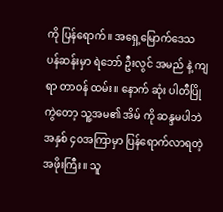ကို ပြန်ရောက်။ အရှေ့မြောက်ဒေသ ပန်ဆန်းမှာ ရဲဘော် ဦးလွင် အမည် နဲ့ ကျရာ တာဝန် ထမ်း။ နောက် ဆုံး ပါတီပြိုကွဲတော့ သူ့အမ၏ အိမ် ကို ဆန္ဒမပါဘဲ အနှစ် ၄၀အကြာမှာ ပြန်ရောက်လာရတဲ့ အဖိုးကြီး။ သူ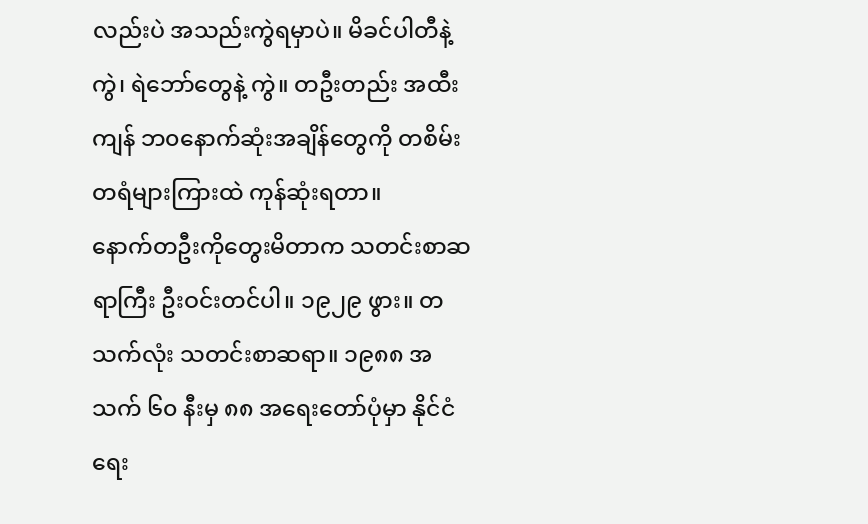လည်းပဲ အသည်းကွဲရမှာပဲ။ မိခင်ပါတီနဲ့ ကွဲ၊ ရဲဘော်တွေနဲ့ ကွဲ။ တဦးတည်း အထီးကျန် ဘ၀နောက်ဆုံးအချိန်တွေကို တစိမ်းတရံများကြားထဲ ကုန်ဆုံးရတာ။
နောက်တဦးကိုတွေးမိတာက သတင်းစာဆရာကြီး ဦးဝင်းတင်ပါ။ ၁၉၂၉ ဖွား။ တသက်လုံး သတင်းစာဆရာ။ ၁၉၈၈ အသက် ၆၀ နီးမှ ၈၈ အရေးတော်ပုံမှာ နိုင်ငံရေး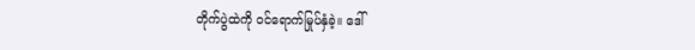တိုက်ပွဲထဲကို ဝင်ရောက်မြုပ်နှံခဲ့။ ဒေါ်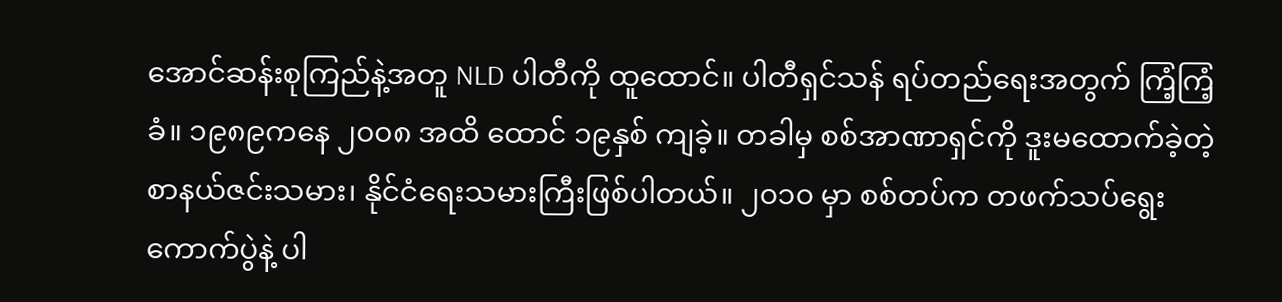အောင်ဆန်းစုကြည်နဲ့အတူ NLD ပါတီကို ထူထောင်။ ပါတီရှင်သန် ရပ်တည်ရေးအတွက် ကြံ့ကြံ့ခံ။ ၁၉၈၉ကနေ ၂၀၀၈ အထိ ထောင် ၁၉နှစ် ကျခဲ့။ တခါမှ စစ်အာဏာရှင်ကို ဒူးမထောက်ခဲ့တဲ့ စာနယ်ဇင်းသမား၊ နိုင်ငံရေးသမားကြီးဖြစ်ပါတယ်။ ၂၀၁၀ မှာ စစ်တပ်က တဖက်သပ်ရွေး ကောက်ပွဲနဲ့ ပါ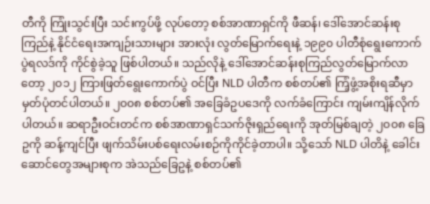တီကို ကြုံးသွင်းပြီး သင်းကွပ်ဖို့ လုပ်တော့ စစ်အာဏာရှင်ကို ဖီဆန်၊ ဒေါ်အောင်ဆန်းစုကြည်နဲ့ နိုင်ငံရေးအကျဉ်းသားများ အားလုံး လွတ်မြောက်ရေးနဲ့ ၁၉၉၀ ပါတီစုံရွေးကောက်ပွဲရလဒ်ကို ကိုင်စွဲခဲ့သူ ဖြစ်ပါတယ်။ သည်လိုနဲ့ ဒေါ်အောင်ဆန်းစုကြည်လွတ်မြောက်လာတော့ ၂၀၁၂ ကြားဖြတ်ရွေးကောက်ပွဲ ဝင်ပြီး NLD ပါတီက စစ်တပ်၏ ကြံ့ဖွံ့အစိုးရဆီမှာ မှတ်ပုံတင်ပါတယ်။ ၂၀၀၈ စစ်တပ်၏ အခြေခံဥပဒေကို လက်ခံကြောင်း ကျမ်းကျိန်လိုက်ပါတယ်။ ဆရာဦးဝင်းတင်က စစ်အာဏာရှင်သက်ဇိုးရှည်ရေးကို အုတ်မြစ်ချတဲ့ ၂၀၀၈ ခြေဥကို ဆန့်ကျင်ပြီး ဖျက်သိမ်းပစ်ရေးလမ်းစဉ်ကိုကိုင်ခဲ့တာပါ။ သို့သော် NLD ပါတိနဲ့ ခေါင်းဆောင်တွေအများစုက အဲသည်ခြေဥနဲ့ စစ်တပ်၏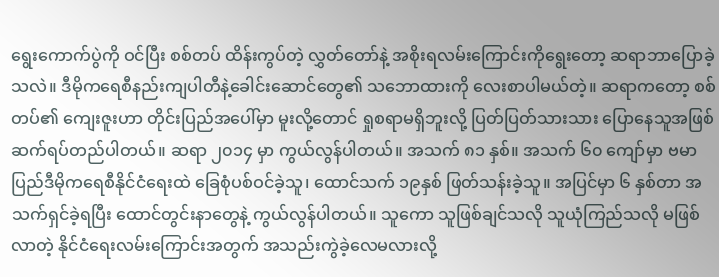ရွေးကောက်ပွဲကို ဝင်ပြီး စစ်တပ် ထိန်းကွပ်တဲ့ လွှတ်တော်နဲ့ အစိုးရလမ်းကြောင်းကိုရွေးတော့ ဆရာဘာပြောခဲ့သလဲ။ ဒီမိုကရေစီနည်းကျပါတီနဲ့ခေါင်းဆောင်တွေ၏ သဘောထားကို လေးစာပါမယ်တဲ့။ ဆရာကတော့ စစ်တပ်၏ ကျေးဇူးဟာ တိုင်းပြည်အပေါ်မှာ မူးလို့တောင် ရှုစရာမရှိဘူးလို့ ပြတ်ပြတ်သားသား ပြောနေသူအဖြစ် ဆက်ရပ်တည်ပါတယ်။ ဆရာ ၂၀၁၄ မှာ ကွယ်လွန်ပါတယ်။ အသက် ၈၁ နှစ်။ အသက် ၆၀ ကျော်မှာ ဗမာပြည်ဒီမိုကရေစီနိုင်ငံရေးထဲ ခြေစုံပစ်ဝင်ခဲ့သူ၊ ထောင်သက် ၁၉နှစ် ဖြတ်သန်းခဲ့သူ။ အပြင်မှာ ၆ နှစ်တာ အသက်ရှင်ခဲ့ရပြီး ထောင်တွင်းနာတွေနဲ့ ကွယ်လွန်ပါတယ်။ သူကော သူဖြစ်ချင်သလို သူယုံကြည်သလို မဖြစ်လာတဲ့ နိုင်ငံရေးလမ်းကြောင်းအတွက် အသည်းကွဲခဲ့လေမလားလို့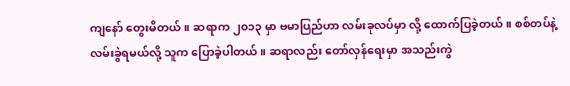ကျနော် တွေးမိတယ်။ ဆရာက ၂၀၁၃ မှာ ဗမာပြည်ဟာ လမ်းခုလပ်မှာ လို့ ထောက်ပြခဲ့တယ်။ စစ်တပ်နဲ့ လမ်းခွဲရမယ်လို့ သူက ပြောခဲ့ပါတယ်။ ဆရာလည်း တော်လှန်ရေးမှာ အသည်းကွဲ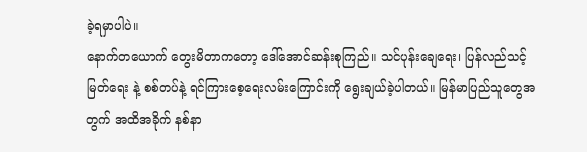ခဲ့ရမှာပါပဲ။
နောက်တယောက် တွေးမိတာကတော့ ဒေါ်အောင်ဆန်းစုကြည်။ သင်ပုန်းချေရေး၊ ပြန်လည်သင့်မြတ်ရေး နဲ့ စစ်တပ်နဲ့ ရင်ကြားစေ့ရေးလမ်းကြောင်းကို ရွေးချယ်ခဲ့ပါတယ်။ မြန်မာပြည်သူတွေအတွက် အထိအခိုက် နစ်နာ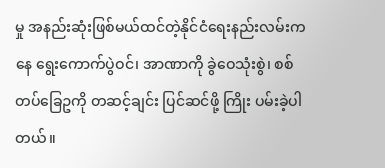မှု အနည်းဆုံးဖြစ်မယ်ထင်တဲ့နိုင်ငံရေးနည်းလမ်းကနေ ရွေးကောက်ပွဲဝင်၊ အာဏာကို ခွဲဝေသုံးစွဲ၊ စစ်တပ်ခြေဥကို တဆင့်ချင်း ပြင်ဆင်ဖို့ ကြိုး ပမ်းခဲ့ပါတယ်။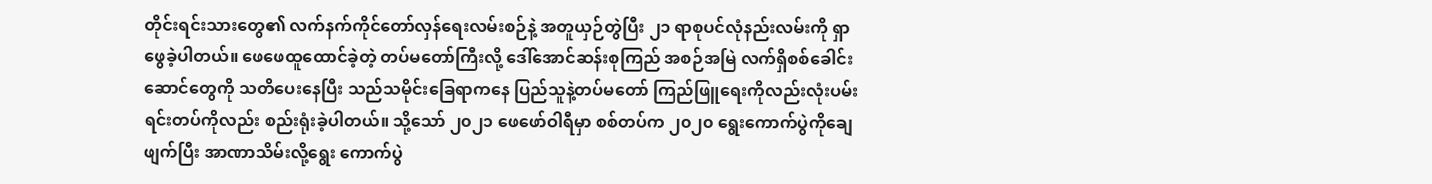တိုင်းရင်းသားတွေ၏ လက်နက်ကိုင်တော်လှန်ရေးလမ်းစဉ်နဲ့ အတူယှဉ်တွဲပြီး ၂၁ ရာစုပင်လုံနည်းလမ်းကို ရှာဖွေခဲ့ပါတယ်။ ဖေဖေထူထောင်ခဲ့တဲ့ တပ်မတော်ကြီးလို့ ဒေါ်အောင်ဆန်းစုကြည် အစဉ်အမြဲ လက်ရှိစစ်ခေါင်းဆောင်တွေကို သတိပေးနေပြီး သည်သမိုင်းခြေရာကနေ ပြည်သူနဲ့တပ်မတော် ကြည်ဖြူရေးကိုလည်းလုံးပမ်းရင်းတပ်ကိုလည်း စည်းရုံးခဲ့ပါတယ်။ သို့သော် ၂၀၂၁ ဖေဖော်ဝါရီမှာ စစ်တပ်က ၂၀၂၀ ရွေးကောက်ပွဲကိုချေဖျက်ပြီး အာဏာသိမ်းလို့ရွေး ကောက်ပွဲ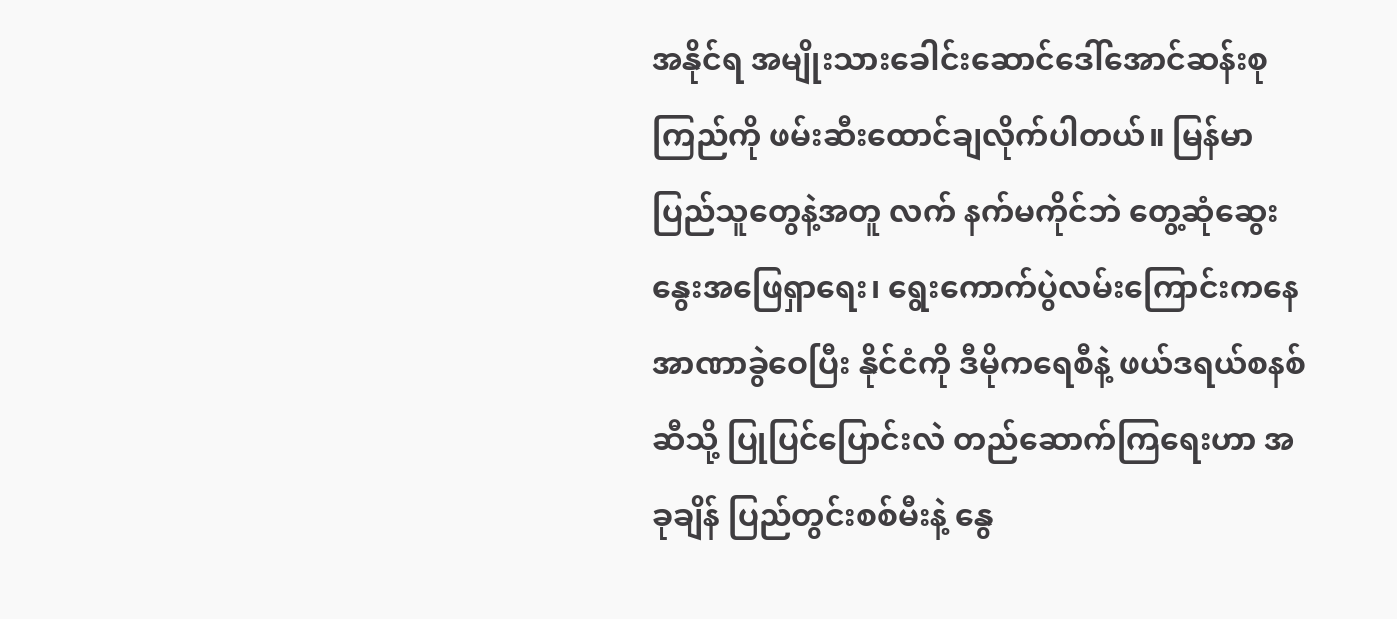အနိုင်ရ အမျိုးသားခေါင်းဆောင်ဒေါ်အောင်ဆန်းစုကြည်ကို ဖမ်းဆီးထောင်ချလိုက်ပါတယ်။ မြန်မာပြည်သူတွေနဲ့အတူ လက် နက်မကိုင်ဘဲ တွေ့ဆုံဆွေးနွေးအဖြေရှာရေး၊ ရွေးကောက်ပွဲလမ်းကြောင်းကနေ အာဏာခွဲဝေပြီး နိုင်ငံကို ဒီမိုကရေစီနဲ့ ဖယ်ဒရယ်စနစ်ဆီသို့ ပြုပြင်ပြောင်းလဲ တည်ဆောက်ကြရေးဟာ အခုချိန် ပြည်တွင်းစစ်မီးနဲ့ နွေ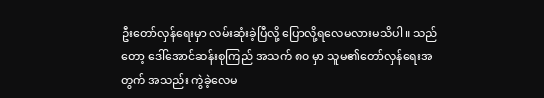ဦးတော်လှန်ရေးမှာ လမ်းဆုံးခဲ့ပြီလို့ ပြောလို့ရလေမလားမသိပါ။ သည်တော့ ဒေါ်အောင်ဆန်းစုကြည် အသက် ၈၀ မှာ သူမ၏တော်လှန်ရေးအတွက် အသည်း ကွဲခဲ့လေမ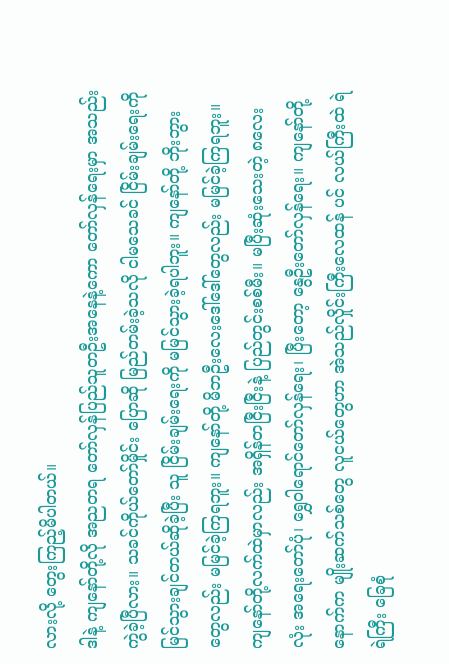လားလို့ တွေးကြည့်မိပါတယ်။
ဒါနဲ့ ကျနော်တို့လို အညတရ တော်လှန်ပြည်သူတဦးအနေနဲ့ကော တော်လှန်ရေးမှာ အသည်းကွဲခဲ့ပြီလား။ သခင်ကိုယ်တော်မှိုင်း ပြောဆို မြည်တမ်းခဲ့သလို ငါမသေခင် ငြိမ်းချမ်းရေးကို မြင်သွားချင်တယ်ဆိုခဲ့ပြီး သူ ငြိမ်းချမ်းရေးကို မမြင်သွားခဲ့ရပါဘူး။ ကျနော်တို့ ဘိုးဘွားတွေလည်း မမြင်ခဲ့ကြရဘူး။ ကျနော်တို့ မိဘဦးလေးဒေါ်ဒေါ်တွေလည်း မမြင်ခဲ့ကြရဘူး။ ကျနော်တို့လက်ထဲမှာလည်း အရှိန်တငြီးငြီးနဲ့ ပြည်တွင်းစစ်မီး။ မပြီးဆုံးသေးတဲ့ ၈လေးလုံး အရေးတော်ပုံ၊ ရွှေဝါရောင်တော်လှန်ရေး၊ ပြီးတော့ နွေဦးတော်လှန်ရေး။ ကျနော်တို့ နောက်က မျိုးဆက်သစ်တွေ လူငယ်တွေဟာ အဲသည်လှိုင်းကြီးလေထန် ပင် လယ်ကြီးထဲ ရဲရဲကြီး ခြေစုံ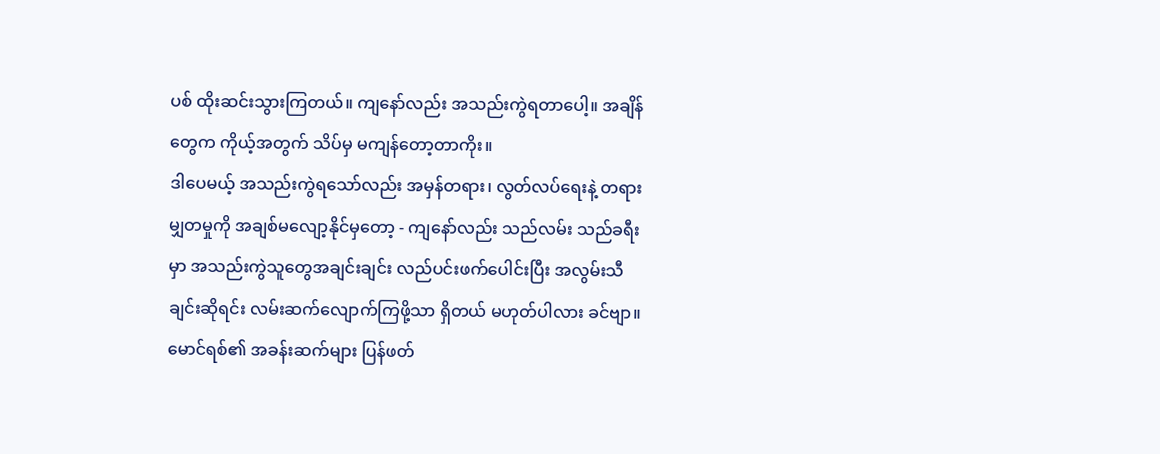ပစ် ထိုးဆင်းသွားကြတယ်။ ကျနော်လည်း အသည်းကွဲရတာပေါ့။ အချိန်တွေက ကိုယ့်အတွက် သိပ်မှ မကျန်တော့တာကိုး။
ဒါပေမယ့် အသည်းကွဲရသော်လည်း အမှန်တရား၊ လွတ်လပ်ရေးနဲ့ တရားမျှတမှုကို အချစ်မလျော့နိုင်မှတော့ - ကျနော်လည်း သည်လမ်း သည်ခရီးမှာ အသည်းကွဲသူတွေအချင်းချင်း လည်ပင်းဖက်ပေါင်းပြီး အလွမ်းသီချင်းဆိုရင်း လမ်းဆက်လျောက်ကြဖို့သာ ရှိတယ် မဟုတ်ပါလား ခင်ဗျာ။
မောင်ရစ်၏ အခန်းဆက်များ ပြန်ဖတ်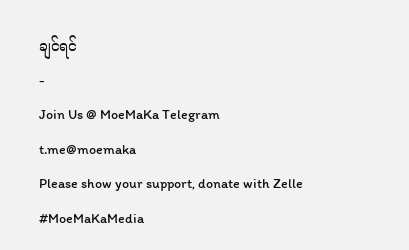ချင်ရင်
-
Join Us @ MoeMaKa Telegram
t.me@moemaka
Please show your support, donate with Zelle
#MoeMaKaMedia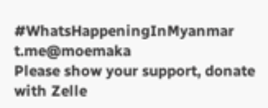#WhatsHappeningInMyanmar
t.me@moemaka
Please show your support, donate with Zelle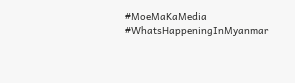#MoeMaKaMedia
#WhatsHappeningInMyanmar